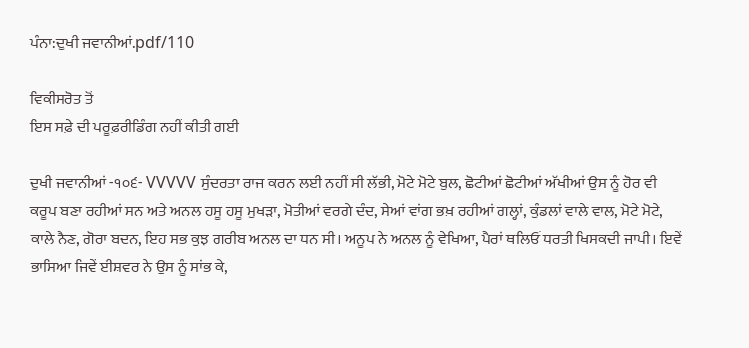ਪੰਨਾ:ਦੁਖੀ ਜਵਾਨੀਆਂ.pdf/110

ਵਿਕੀਸਰੋਤ ਤੋਂ
ਇਸ ਸਫ਼ੇ ਦੀ ਪਰੂਫ਼ਰੀਡਿੰਗ ਨਹੀਂ ਕੀਤੀ ਗਈ

ਦੁਖੀ ਜਵਾਨੀਆਂ -੧੦੬- VVVVV ਸੁੰਦਰਤਾ ਰਾਜ ਕਰਨ ਲਈ ਨਹੀਂ ਸੀ ਲੱਭੀ, ਮੋਟੇ ਮੋਟੇ ਬੁਲ, ਛੋਟੀਆਂ ਛੋਟੀਆਂ ਅੱਖੀਆਂ ਉਸ ਨੂੰ ਹੋਰ ਵੀ ਕਰੂਪ ਬਣਾ ਰਹੀਆਂ ਸਨ ਅਤੇ ਅਨਲ ਹਸੂ ਹਸੂ ਮੁਖੜਾ, ਮੋਤੀਆਂ ਵਰਗੇ ਦੰਦ, ਸੇਆਂ ਵਾਂਗ ਭਖ਼ ਰਹੀਆਂ ਗਲ੍ਹਾਂ, ਕੁੰਡਲਾਂ ਵਾਲੇ ਵਾਲ, ਮੋਟੇ ਮੋਟੇ, ਕਾਲੇ ਨੈਣ, ਗੋਰਾ ਬਦਨ, ਇਹ ਸਭ ਕੁਝ ਗਰੀਬ ਅਨਲ ਦਾ ਧਨ ਸੀ। ਅਨੂਪ ਨੇ ਅਨਲ ਨੂੰ ਵੇਖਿਆ, ਪੈਰਾਂ ਥਲਿਓਂ ਧਰਤੀ ਖਿਸਕਦੀ ਜਾਪੀ। ਇਵੇਂ ਭਾਸਿਆ ਜਿਵੇਂ ਈਸ਼ਵਰ ਨੇ ਉਸ ਨੂੰ ਸਾਂਭ ਕੇ,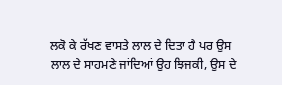ਲਕੋ ਕੇ ਰੱਖਣ ਵਾਸਤੇ ਲਾਲ ਦੇ ਦਿਤਾ ਹੈ ਪਰ ਉਸ ਲਾਲ ਦੇ ਸਾਹਮਣੇ ਜਾਂਦਿਆਂ ਉਹ ਝਿਜਕੀ, ਉਸ ਦੇ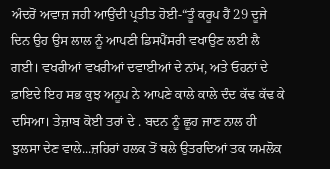ਅੰਦਰੋਂ ਅਵਾਜ਼ ਜਹੀ ਆਉਂਦੀ ਪ੍ਰਤੀਤ ਹੋਈ-“ਤੂੰ ਕਰੂਪ ਹੈਂ 29 ਦੂਜੇ ਦਿਨ ਉਹ ਉਸ ਲਾਲ ਨੂੰ ਆਪਣੀ ਡਿਸਪੈਂਸਰੀ ਵਖਾਉਣ ਲਈ ਲੈ ਗਈ। ਵਖਰੀਆਂ ਵਖਰੀਆਂ ਦਵਾਈਆਂ ਦੇ ਨਾਂਮ, ਅਤੇ ਓਹਨਾਂ ਦੇ ਫ਼ਾਇਦੇ ਇਹ ਸਭ ਕੁਝ ਅਨੂਪ ਨੇ ਆਪਣੇ ਕਾਲੇ ਕਾਲੇ ਦੰਦ ਕੱਢ ਕੱਢ ਕੇ ਦਸਿਆ। ਤੇਜ਼ਾਬ ਕੋਈ ਤਰਾਂ ਦੇ . ਬਦਨ ਨੂੰ ਛੂਹ ਜਾਣ ਨਾਲ ਹੀ ਝੁਲਸਾ ਦੇਣ ਵਾਲੇ...ਜ਼ਹਿਰਾਂ ਹਲਕ ਤੋਂ ਥਲੇ ਉਤਰਦਿਆਂ ਤਕ ਯਮਲੋਕ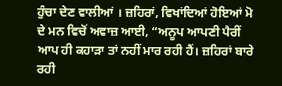ਹੁੰਚਾ ਦੇਣ ਵਾਲੀਆਂ । ਜ਼ਹਿਰਾਂ, ਵਿਖਾਂਦਿਆਂ ਹੋਇਆਂ ਮੋ ਦੇ ਮਨ ਵਿਚੋਂ ਅਵਾਜ਼ ਆਈ, “ਅਨੂਪ ਆਪਣੀ ਪੈਰੀਂ ਆਪ ਹੀ ਕਹਾੜਾ ਤਾਂ ਨਹੀਂ ਮਾਰ ਰਹੀ ਹੈਂ। ਜ਼ਹਿਰਾਂ ਬਾਰੇ ਰਹੀ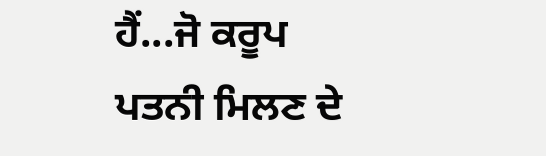ਹੈਂ...ਜੋ ਕਰੂਪ ਪਤਨੀ ਮਿਲਣ ਦੇ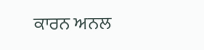ਕਾਰਨ ਅਨਲ